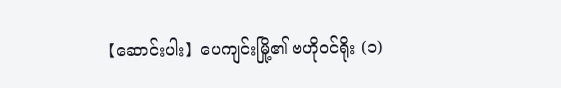【ဆောင်းပါး】ပေကျင်းမြို့၏ ဗဟိုဝင်ရိုး (၁)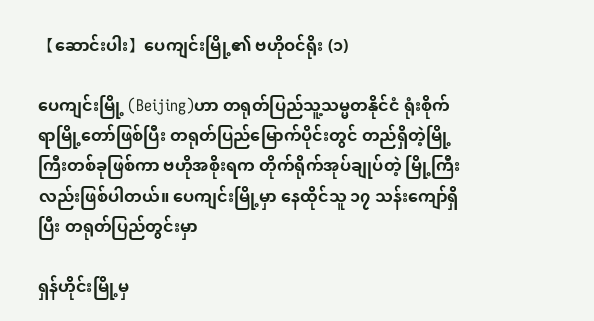【ဆောင်းပါး】ပေကျင်းမြို့၏ ဗဟိုဝင်ရိုး (၁)

ပေကျင်းမြို့ (Beijing)ဟာ တရုတ်ပြည်သူ့သမ္မတနိုင်ငံ ရုံးစိုက်ရာမြို့တော်ဖြစ်ပြီး တရုတ်ပြည်မြောက်ပိုင်းတွင် တည်ရှိတဲ့မြို့ကြီးတစ်ခုဖြစ်ကာ ဗဟိုအစိုးရက တိုက်ရိုက်အုပ်ချုပ်တဲ့ မြို့ကြီးလည်းဖြစ်ပါတယ်။ ပေကျင်းမြို့မှာ နေထိုင်သူ ၁၇ သန်းကျော်ရှိပြီး တရုတ်ပြည်တွင်းမှာ

ရှန်ဟိုင်းမြို့မှ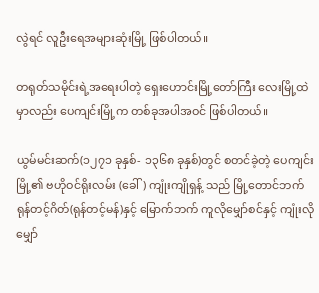လွဲရင် လူဦးရေအများဆုံးမြို့ ဖြစ်ပါတယ်။

တရုတ်သမိုင်းရဲ့အရေးပါတဲ့ ရှေးဟောင်းမြို့တော်ကြီး လေးမြို့ထဲမှာလည်း ပေကျင်းမြို့က တစ်ခုအပါအဝင် ဖြစ်ပါတယ်။

ယွမ်မင်းဆက်(၁၂၇၁ ခုနှစ်- ၁၃၆၈ ခုနှစ်)တွင် စတင်ခဲ့တဲ့ ပေကျင်းမြို့၏ ဗဟိုဝင်ရိုးလမ်း (ခေါ်) ကျုံးကျိုရှန့် သည် မြို့တောင်ဘက် ရုန်တင့်ဂိတ်(ရုန်တင့်မန်)နှင့် မြောက်ဘက် ကူလိုမျှော်စင်နှင့် ကျုံးလိုမျှော်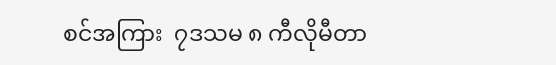စင်အကြား  ၇ဒသမ ၈ ကီလိုမီတာ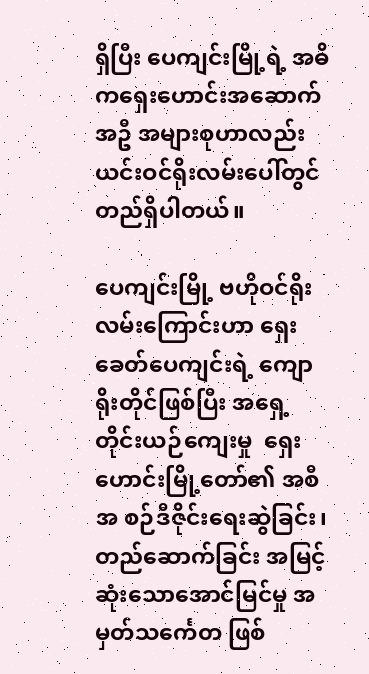ရှိပြီး ပေကျင်းမြို့ရဲ့ အဓိကရှေးဟောင်းအဆောက်အဦ အများစုဟာလည်း ယင်းဝင်ရိုးလမ်းပေါ်တွင် တည်ရှိပါတယ်။

ပေကျင်းမြို့ ဗဟိုဝင်ရိုးလမ်းကြောင်းဟာ ရှေးခေတ်ပေကျင်းရဲ့ ကျောရိုးတိုင်ဖြစ်ပြီး အရှေ့တိုင်းယဉ်ကျေးမှု  ရှေးဟောင်းမြို့တော်၏ အစီအ စဉ်ဒီဇိုင်းရေးဆွဲခြင်း၊ တည်ဆောက်ခြင်း အမြင့်ဆုံးသောအောင်မြင်မှု အမှတ်သင်္ကေတ ဖြစ်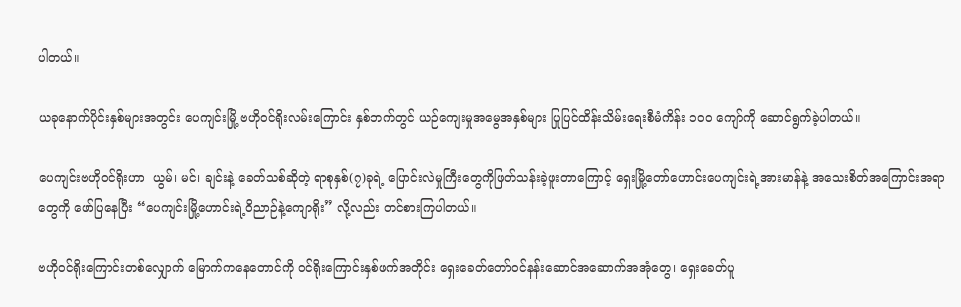ပါတယ်။

ယခုနောက်ပိုင်းနှစ်များအတွင်း ပေကျင်းမြို့ ဗဟိုဝင်ရိုးလမ်းကြောင်း နှစ်ဘက်တွင် ယဉ်ကျေးမှုအမွေအနှစ်များ ပြုပြင်ထိန်းသိမ်းရေးစီမံကိန်း ၁၀၀ ကျော်ကို ဆောင်ရွက်ခဲ့ပါတယ်။

ပေကျင်းဗဟိုဝင်ရိုးဟာ  ယွမ်၊ မင်၊ ချင်းနဲ့ ခေတ်သစ်ဆိုတဲ့ ရာစုနှစ်(၇)ခုရဲ့ ပြောင်းလဲမှုကြီးတွေကိုဖြတ်သန်းခဲ့ဖူးတာကြောင့် ရှေးမြို့တော်ဟောင်းပေကျင်းရဲ့အားမာန်နဲ့ အသေးစိတ်အကြောင်းအရာတွေကို ဖော်ပြနေပြီး “ပေကျင်းမြို့ဟောင်းရဲ့ဝိညာဉ်နဲ့ကျောရိုး” လို့လည်း တင်စားကြပါတယ်။

ဗဟိုဝင်ရိုးကြောင်းတစ်လျှောက် မြောက်ကနေတောင်ကို ဝင်ရိုးကြောင်းနှစ်ဖက်အတိုင်း ရှေးခေတ်တော်ဝင်နန်းဆောင်အဆောက်အအုံတွေ၊ ရှေးခေတ်ပူ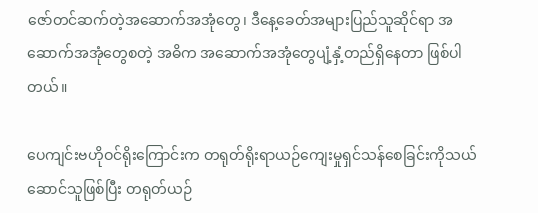ဇော်တင်ဆက်တဲ့အဆောက်အအုံတွေ၊ ဒီနေ့ခေတ်အများပြည်သူဆိုင်ရာ အဆောက်အအုံတွေစတဲ့ အဓိက အဆောက်အအုံတွေပျံ့နှံ့တည်ရှိနေတာ ဖြစ်ပါတယ်။

ပေကျင်းဗဟိုဝင်ရိုးကြောင်းက တရုတ်ရိုးရာယဉ်ကျေးမှုရှင်သန်စေခြင်းကိုသယ်ဆောင်သူဖြစ်ပြီး တရုတ်ယဉ်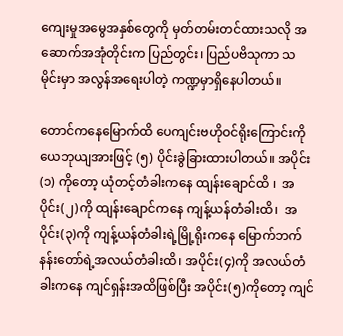ကျေးမှုအမွေအနှစ်တွေကို မှတ်တမ်းတင်ထားသလို အဆောက်အအုံတိုင်းက ပြည်တွင်း၊ ပြည်ပဗိသုကာ သမိုင်းမှာ အလွန်အရေးပါတဲ့ ကဏ္ဍမှာရှိနေပါတယ်။

တောင်ကနေမြောက်ထိ ပေကျင်းဗဟိုဝင်ရိုးကြောင်းကို ယေဘုယျအားဖြင့် (၅) ပိုင်းခွဲခြားထားပါတယ်။ အပိုင်း(၁) ကိုတော့ ယုံတင့်တံခါးကနေ ထျန်းချောင်ထိ ၊  အပိုင်း(၂)ကို ထျန်းချောင်ကနေ ကျန့်ယန်တံခါးထိ၊  အပိုင်း(၃)ကို ကျန့်ယန်တံခါးရဲ့မြို့ရိုးကနေ မြောက်ဘက်နန်းတော်ရဲ့အလယ်တံခါးထိ၊ အပိုင်း(၄)ကို အလယ်တံခါးကနေ ကျင်ရှန်းအထိဖြစ်ပြီး အပိုင်း(၅)ကိုတော့ ကျင်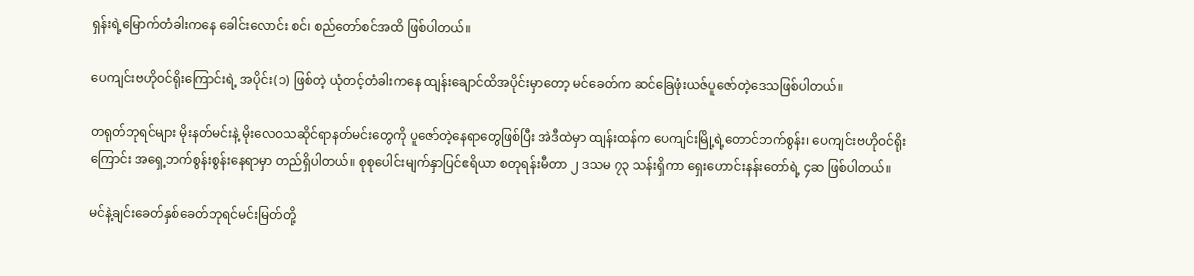ရှန်းရဲ့မြောက်တံခါးကနေ ခေါင်းလောင်း စင်၊ စည်တော်စင်အထိ ဖြစ်ပါတယ်။

ပေကျင်းဗဟိုဝင်ရိုးကြောင်းရဲ့ အပိုင်း(၁) ဖြစ်တဲ့ ယုံတင့်တံခါးကနေ ထျန်းချောင်ထိအပိုင်းမှာတော့ မင်ခေတ်က ဆင်ခြေဖုံးယဇ်ပူဇော်တဲ့ဒေသဖြစ်ပါတယ်။

တရုတ်ဘုရင်များ မိုးနတ်မင်းနဲ့ မိုးလေဝသဆိုင်ရာနတ်မင်းတွေကို ပူဇော်တဲ့နေရာတွေဖြစ်ပြီး အဲဒီထဲမှာ ထျန်းထန်က ပေကျင်းမြို့ရဲ့တောင်ဘက်စွန်း၊ ပေကျင်းဗဟိုဝင်ရိုးကြောင်း အရှေ့ဘက်စွန်းစွန်းနေရာမှာ တည်ရှိပါတယ်။ စုစုပေါင်းမျက်နှာပြင်ဧရိယာ စတုရန်းမီတာ ၂ ဒသမ ၇၃ သန်းရှိကာ ရှေးဟောင်းနန်းတော်ရဲ့ ၄ဆ ဖြစ်ပါတယ်။

မင်နဲ့ချင်းခေတ်နှစ်ခေတ်ဘုရင်မင်းမြတ်တို့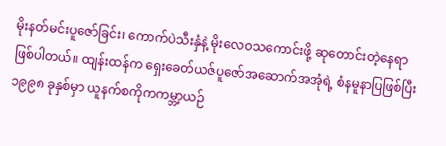မိုးနတ်မင်းပူဇော်ခြင်း၊ ကောက်ပဲသီးနှံနဲ့ မိုးလေဝသကောင်းဖို့ ဆုတောင်းတဲ့နေရာ ဖြစ်ပါတယ်။ ထျန်းထန်က ရှေးခေတ်ယဇ်ပူဇော်အဆောက်အအုံရဲ့ စံနမူနာပြဖြစ်ပြီး ၁၉၉၈ ခုနှစ်မှာ ယူနက်စကိုကကမ္ဘာ့ယဉ်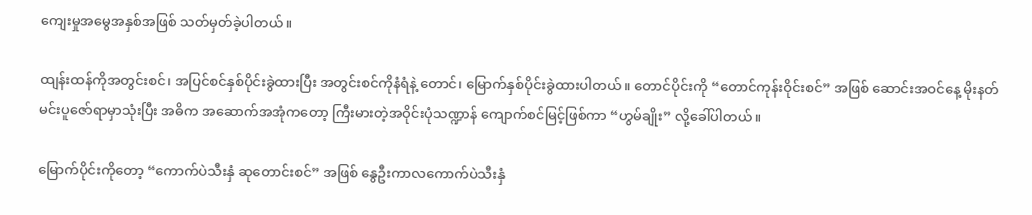ကျေးမှုအမွေအနှစ်အဖြစ် သတ်မှတ်ခဲ့ပါတယ်။

ထျန်းထန်ကိုအတွင်းစင်၊ အပြင်စင်နှစ်ပိုင်းခွဲထားပြီး အတွင်းစင်ကိုနံရံနဲ့ တောင်၊ မြောက်နှစ်ပိုင်းခွဲထားပါတယ်။ တောင်ပိုင်းကို “တောင်ကုန်းဝိုင်းစင်” အဖြစ် ဆောင်းအဝင်နေ့ မိုးနတ်မင်းပူဇော်ရာမှာသုံးပြီး အဓိက အဆောက်အအုံကတော့ ကြီးမားတဲ့အဝိုင်းပုံသဏ္ဍာန် ကျောက်စင်မြင့်ဖြစ်ကာ “ဟွမ်ချိုး” လို့ခေါ်ပါတယ်။

မြောက်ပိုင်းကိုတော့ “ကောက်ပဲသီးနှံ ဆုတောင်းစင်” အဖြစ် နွေဦးကာလကောက်ပဲသီးနှံ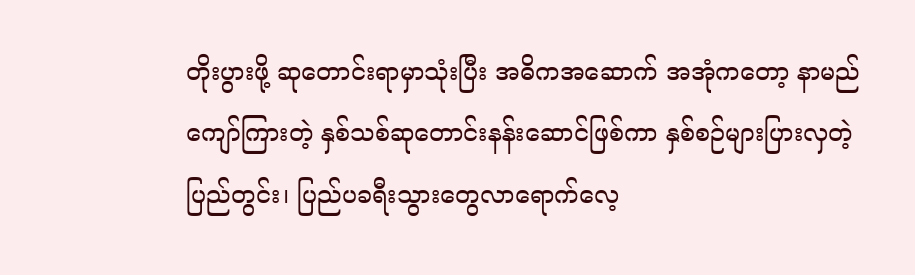တိုးပွားဖို့ ဆုတောင်းရာမှာသုံးပြီး အဓိကအဆောက် အအုံကတော့ နာမည်ကျော်ကြားတဲ့ နှစ်သစ်ဆုတောင်းနန်းဆောင်ဖြစ်ကာ နှစ်စဉ်များပြားလှတဲ့ပြည်တွင်း၊ ပြည်ပခရီးသွားတွေလာရောက်လေ့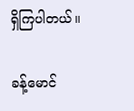ရှိကြပါတယ်။

ခန့်မောင်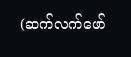(ဆက်လက်ဖော်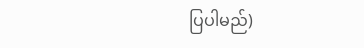ပြပါမည်)